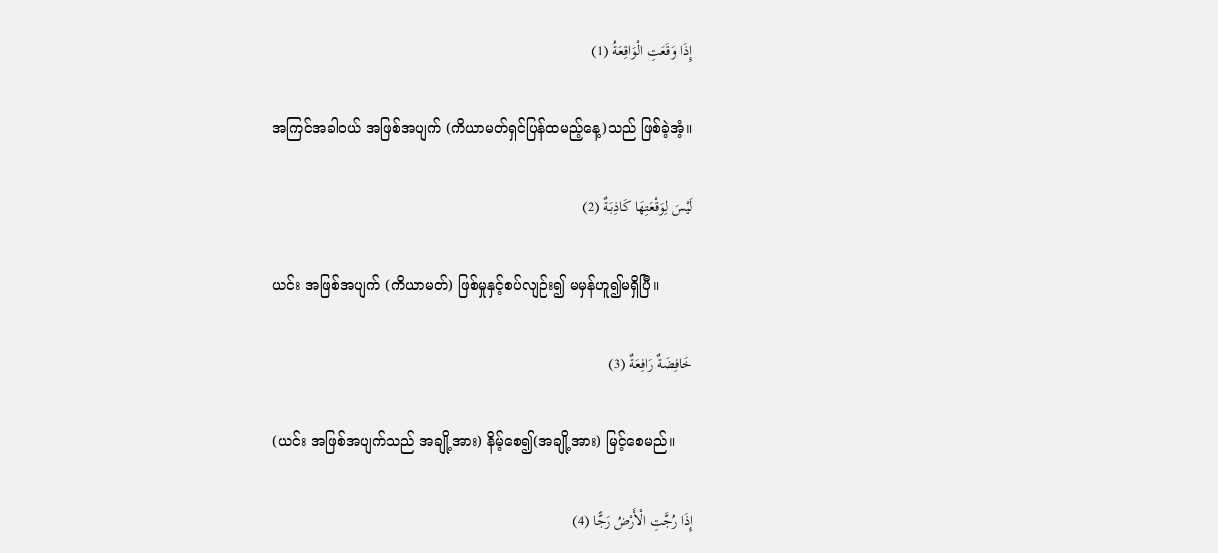إِذَا وَقَعَتِ الْوَاقِعَةُ (1)

အကြင်အခါဝယ် အဖြစ်အပျက် (ကိယာမတ်ရှင်ပြန်ထမည့်နေ့)သည် ဖြစ်ခဲ့အံ့။

لَيْسَ لِوَقْعَتِهَا كَاذِبَةٌ (2)

ယင်း အဖြစ်အပျက် (ကိယာမတ်) ဖြစ်မှုနှင့်စပ်လျဉ်း၍ မမှန်ဟူ၍မရှိပြီ။

خَافِضَةٌ رَافِعَةٌ (3)

(ယင်း အဖြစ်အပျက်သည် အချို့အား) နိမ့်စေ၍(အချို့အား) မြင့်စေမည်။

إِذَا رُجَّتِ الْأَرْضُ رَجًّا (4)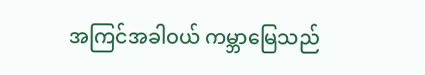အကြင်အခါဝယ် ကမ္ဘာမြေသည်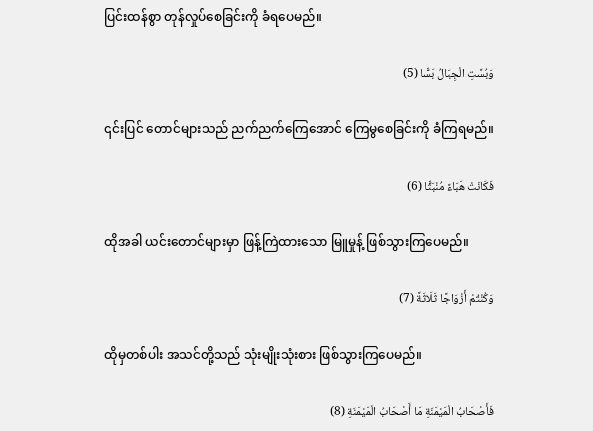ပြင်းထန်စွာ တုန်လှုပ်စေခြင်းကို ခံရပေမည်။

وَبُسَّتِ الْجِبَالُ بَسًّا (5)

၎င်းပြင် တောင်များသည် ညက်ညက်ကြေအောင် ကြေမွစေခြင်းကို ခံကြရမည်။

فَكَانَتْ هَبَاءً مُنْبَثًّا (6)

ထိုအခါ ယင်းတောင်များမှာ ဖြန့်ကြဲထားသော မြူမှုန့် ဖြစ်သွားကြပေမည်။

وَكُنْتُمْ أَزْوَاجًا ثَلَاثَةً (7)

ထိုမှတစ်ပါး အသင်တို့သည် သုံးမျိုးသုံးစား ဖြစ်သွားကြပေမည်။

فَأَصْحَابُ الْمَيْمَنَةِ مَا أَصْحَابُ الْمَيْمَنَةِ (8)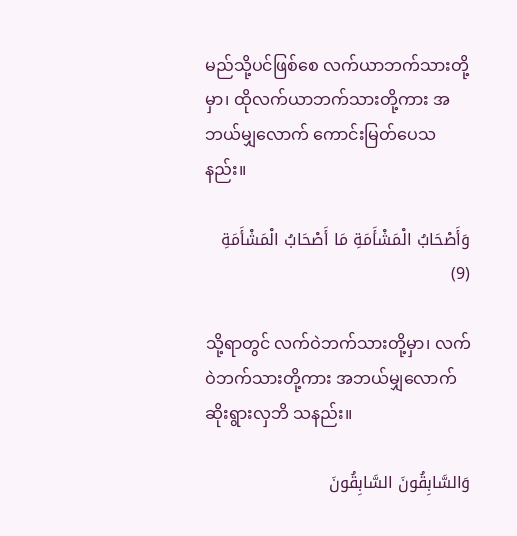မည်သို့ပင်ဖြစ်စေ လက်ယာဘက်သားတို့မှာ၊ ထိုလက်ယာဘက်သားတို့ကား အဘယ်မျှလောက် ကောင်းမြတ်ပေသနည်း။

وَأَصْحَابُ الْمَشْأَمَةِ مَا أَصْحَابُ الْمَشْأَمَةِ (9)

သို့ရာတွင် လက်ဝဲဘက်သားတို့မှာ၊ လက်ဝဲဘက်သားတို့ကား အဘယ်မျှလောက် ဆိုးရွားလှဘိ သနည်း။

وَالسَّابِقُونَ السَّابِقُونَ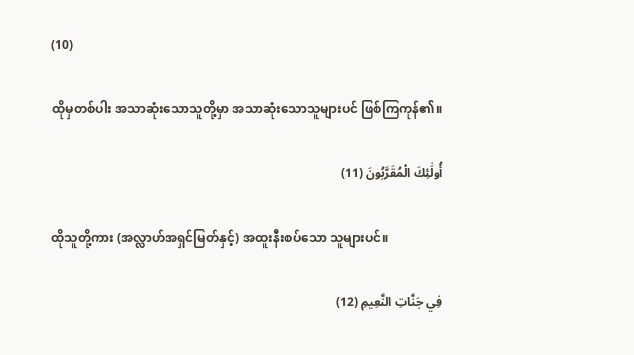(10)

ထိုမှတစ်ပါး အသာဆုံးသောသူတို့မှာ အသာဆုံးသောသူများပင် ဖြစ်ကြကုန်၏။

أُولَٰئِكَ الْمُقَرَّبُونَ (11)

ထိုသူတို့ကား (အလ္လာဟ်အရှင်မြတ်နှင့်) အထူးနီးစပ်သော သူများပင်။

فِي جَنَّاتِ النَّعِيمِ (12)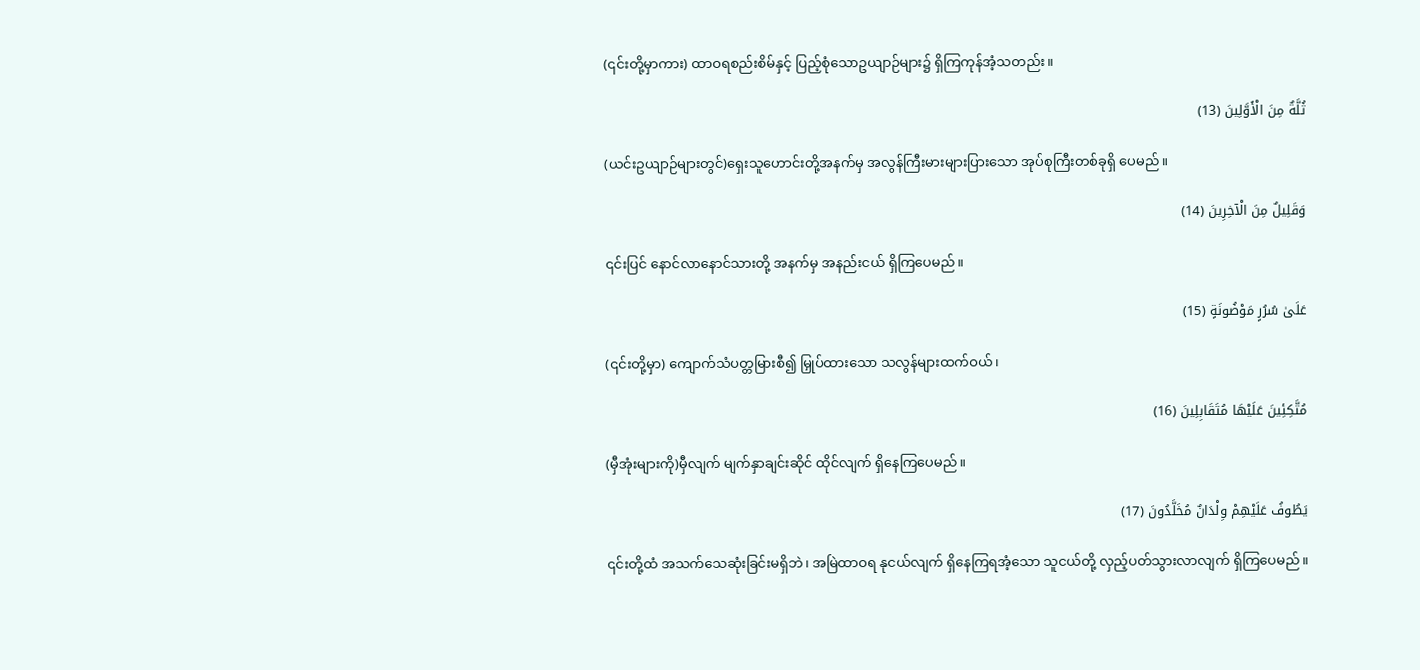(၎င်းတို့မှာကား) ထာဝရစည်းစိမ်နှင့် ပြည့်စုံသောဥယျာဉ်များ၌ ရှိကြကုန်အံ့သတည်း။

ثُلَّةٌ مِنَ الْأَوَّلِينَ (13)

(ယင်းဥယျာဉ်များတွင်)ရှေးသူဟောင်းတို့အနက်မှ အလွန်ကြီးမားများပြားသော အုပ်စုကြီးတစ်ခုရှိ ပေမည်။

وَقَلِيلٌ مِنَ الْآخِرِينَ (14)

၎င်းပြင် နောင်လာနောင်သားတို့ အနက်မှ အနည်းငယ် ရှိကြပေမည်။

عَلَىٰ سُرُرٍ مَوْضُونَةٍ (15)

(၎င်းတို့မှာ) ကျောက်သံပတ္တမြားစီ၍ မြှုပ်ထားသော သလွန်များထက်ဝယ်၊

مُتَّكِئِينَ عَلَيْهَا مُتَقَابِلِينَ (16)

(မှီအုံးများကို)မှီလျက် မျက်နှာချင်းဆိုင် ထိုင်လျက် ရှိနေကြပေမည်။

يَطُوفُ عَلَيْهِمْ وِلْدَانٌ مُخَلَّدُونَ (17)

၎င်းတို့ထံ အသက်သေဆုံးခြင်းမရှိဘဲ၊ အမြဲထာဝရ နုငယ်လျက် ရှိနေကြရအံ့သော သူငယ်တို့ လှည့်ပတ်သွားလာလျက် ရှိကြပေမည်။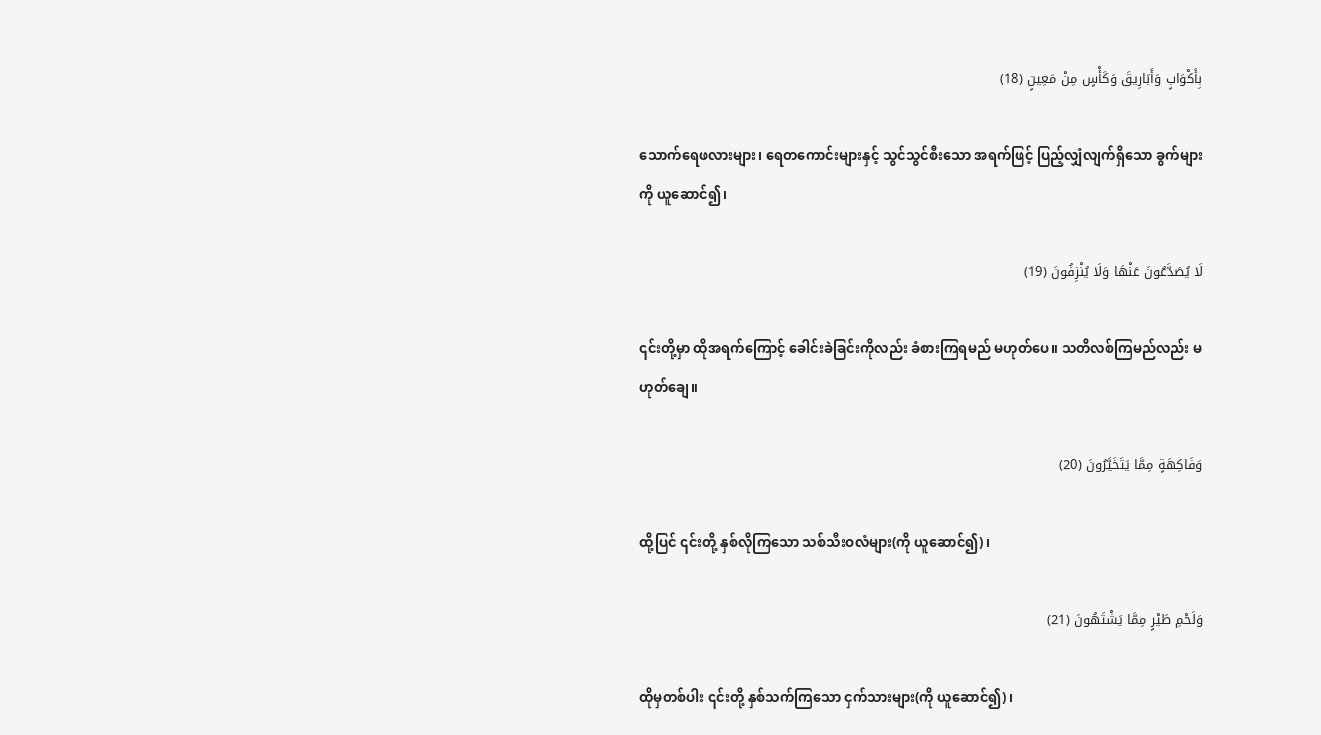بِأَكْوَابٍ وَأَبَارِيقَ وَكَأْسٍ مِنْ مَعِينٍ (18)

သောက်ရေဖလားများ၊ ရေတကောင်းများနှင့် သွင်သွင်စီးသော အရက်ဖြင့် ပြည့်လျှံလျက်ရှိသော ခွက်များကို ယူဆောင်၍၊

لَا يُصَدَّعُونَ عَنْهَا وَلَا يُنْزِفُونَ (19)

၎င်းတို့မှာ ထိုအရက်ကြောင့် ခေါင်းခဲခြင်းကိုလည်း ခံစားကြရမည် မဟုတ်ပေ။ သတိလစ်ကြမည်လည်း မဟုတ်ချေ။

وَفَاكِهَةٍ مِمَّا يَتَخَيَّرُونَ (20)

ထို့ပြင် ၎င်းတို့ နှစ်လိုကြသော သစ်သီးဝလံများ(ကို ယူဆောင်၍)၊

وَلَحْمِ طَيْرٍ مِمَّا يَشْتَهُونَ (21)

ထိုမှတစ်ပါး ၎င်းတို့ နှစ်သက်ကြသော ငှက်သားများ(ကို ယူဆောင်၍)၊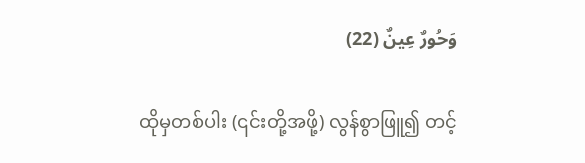وَحُورٌ عِينٌ (22)

ထိုမှတစ်ပါး (၎င်းတို့အဖို့) လွန်စွာဖြူ၍ တင့်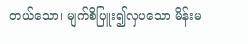တယ်သော၊ မျက်စိပြူး၍လှပသော မိန်းမ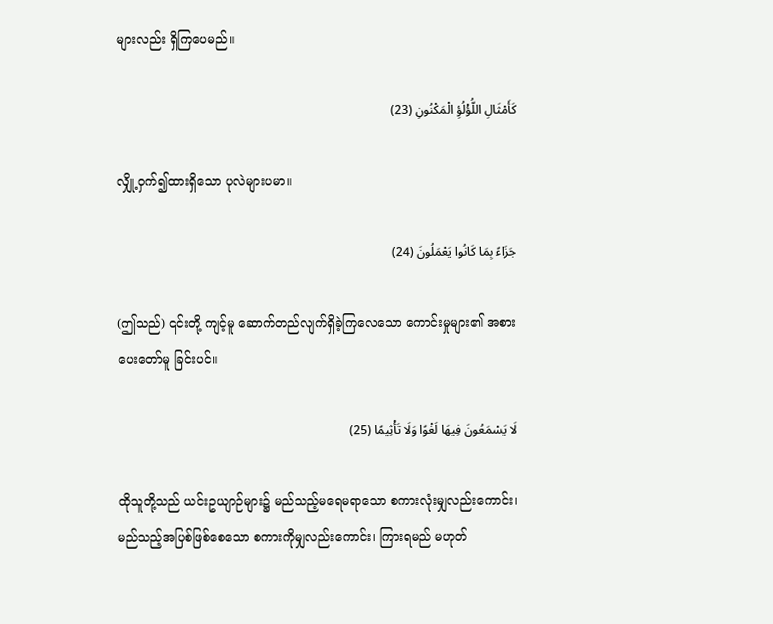များလည်း ရှိကြပေမည်။

كَأَمْثَالِ اللُّؤْلُؤِ الْمَكْنُونِ (23)

လျှို့ဝှက်၍ထားရှိသော ပုလဲများပမာ။

جَزَاءً بِمَا كَانُوا يَعْمَلُونَ (24)

(ဤသည်) ၎င်းတို့ ကျင့်မူ ဆောက်တည်လျက်ရှိခဲ့ကြလေသော ကောင်းမှုများ၏ အစားပေးတော်မူ ခြင်းပင်။

لَا يَسْمَعُونَ فِيهَا لَغْوًا وَلَا تَأْثِيمًا (25)

ထိုသူတို့သည် ယင်းဥယျာဉ်များ၌ မည်သည့်မရေမရာသော စကားလုံးမျှလည်းကောင်း၊ မည်သည့်အပြစ်ဖြစ်စေသော စကားကိုမျှလည်းကောင်း၊ ကြားရမည် မဟုတ်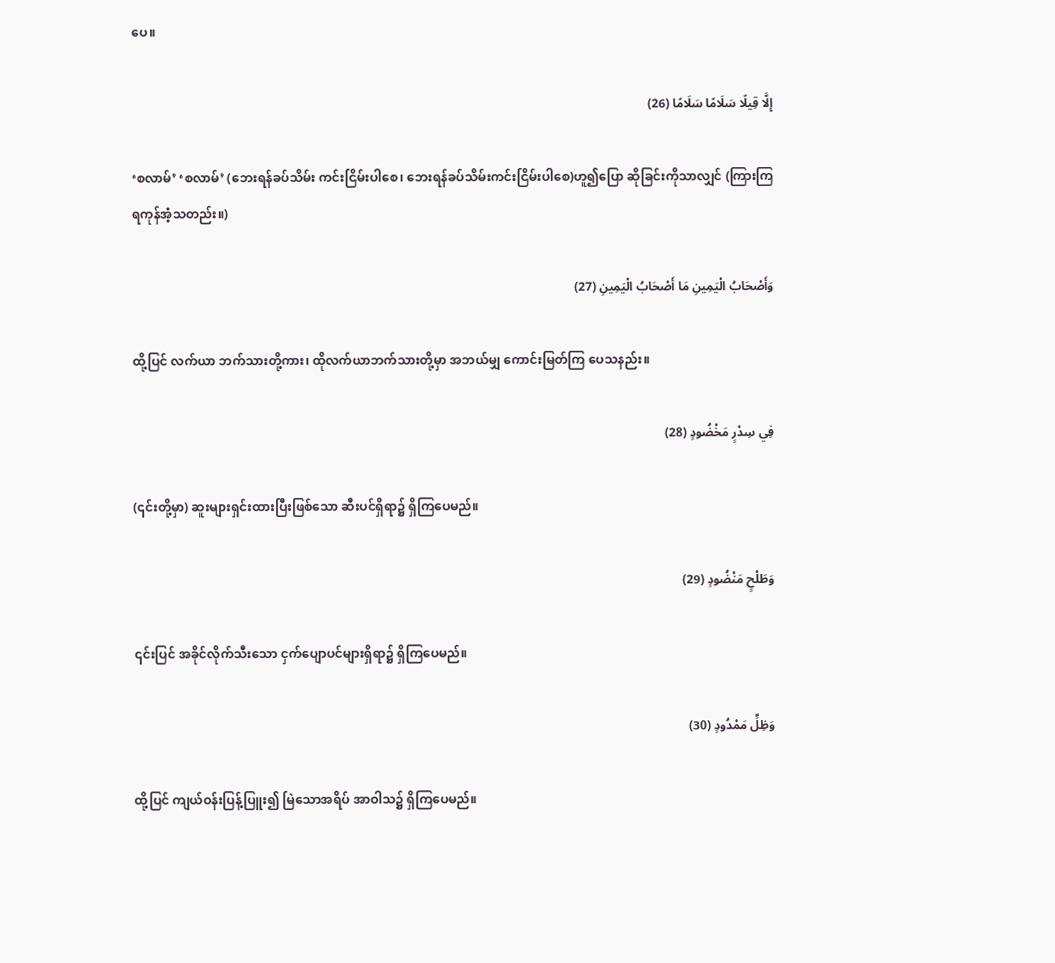ပေ။

إِلَّا قِيلًا سَلَامًا سَلَامًا (26)

‘စလာမ်’ ‘စလာမ်’ (ဘေးရန်ခပ်သိမ်း ကင်းငြိမ်းပါစေ၊ ဘေးရန်ခပ်သိမ်းကင်းငြိမ်းပါစေ)ဟူ၍ပြော ဆိုခြင်းကိုသာလျှင် (ကြားကြရကုန်အံ့သတည်း။)

وَأَصْحَابُ الْيَمِينِ مَا أَصْحَابُ الْيَمِينِ (27)

ထို့ပြင် လက်ယာ ဘက်သားတို့ကား၊ ထိုလက်ယာဘက်သားတို့မှာ အဘယ်မျှ ကောင်းမြတ်ကြ ပေသနည်း။

فِي سِدْرٍ مَخْضُودٍ (28)

(၎င်းတို့မှာ) ဆူးများရှင်းထားပြီးဖြစ်သော ဆီးပင်ရှိရာ၌ ရှိကြပေမည်။

وَطَلْحٍ مَنْضُودٍ (29)

၎င်းပြင် အခိုင်လိုက်သီးသော ငှက်ပျောပင်များရှိရာ၌ ရှိကြပေမည်။

وَظِلٍّ مَمْدُودٍ (30)

ထို့ပြင် ကျယ်ဝန်းပြန့်ပြူး၍ မြဲသောအရိပ် အာဝါသ၌ ရှိကြပေမည်။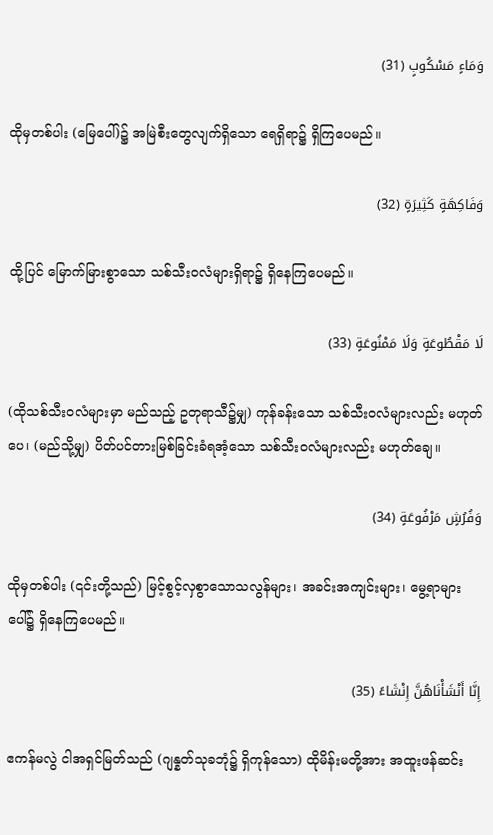وَمَاءٍ مَسْكُوبٍ (31)

ထိုမှတစ်ပါး (မြေပေါ်)၌ အမြဲစီးတွေလျက်ရှိသော ရေရှိရာ၌ ရှိကြပေမည်။

وَفَاكِهَةٍ كَثِيرَةٍ (32)

ထို့ပြင် မြောက်မြားစွာသော သစ်သီးဝလံများရှိရာ၌ ရှိနေကြပေမည်။

لَا مَقْطُوعَةٍ وَلَا مَمْنُوعَةٍ (33)

(ထိုသစ်သီးဝလံများမှာ မည်သည့် ဥတုရာသီ၌မျှ) ကုန်ခန်းသော သစ်သီးဝလံများလည်း မဟုတ်ပေ၊ (မည်သို့မျှ) ပိတ်ပင်တားမြစ်ခြင်းခံရအံ့သော သစ်သီးဝလံများလည်း မဟုတ်ချေ။

وَفُرُشٍ مَرْفُوعَةٍ (34)

ထိုမှတစ်ပါး (၎င်းတို့သည်) မြင့်စွင့်လှစွာသောသလွန်များ၊ အခင်းအကျင်းများ၊ မွေ့ရာများပေါ်၌ ရှိနေကြပေမည်။

إِنَّا أَنْشَأْنَاهُنَّ إِنْشَاءً (35)

ဧကန်မလွဲ ငါအရှင်မြတ်သည် (ဂျန္နတ်သုခဘုံ၌ ရှိကုန်သော) ထိုမိန်းမတို့အား အထူးဖန်ဆင်း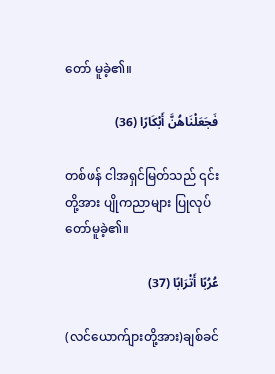တော် မူခဲ့၏။

فَجَعَلْنَاهُنَّ أَبْكَارًا (36)

တစ်ဖန် ငါအရှင်မြတ်သည် ၎င်းတို့အား ပျိုကညာများ ပြုလုပ်တော်မူခဲ့၏။

عُرُبًا أَتْرَابًا (37)

(လင်ယောက်ျားတို့အား)ချစ်ခင်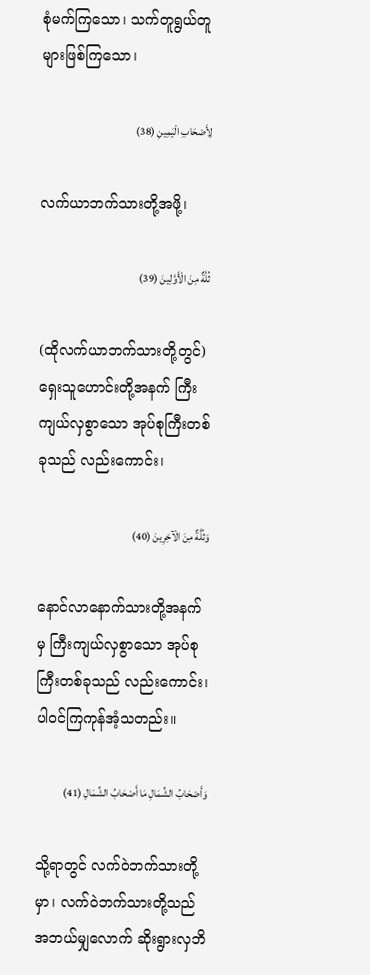စုံမက်ကြသော၊ သက်တူရွယ်တူများဖြစ်ကြသော၊

لِأَصْحَابِ الْيَمِينِ (38)

လက်ယာဘက်သားတို့အဖို့၊

ثُلَّةٌ مِنَ الْأَوَّلِينَ (39)

(ထိုလက်ယာဘက်သားတို့တွင်) ရှေးသူဟောင်းတို့အနက် ကြီးကျယ်လှစွာသော အုပ်စုကြီးတစ်ခုသည် လည်းကောင်း၊

وَثُلَّةٌ مِنَ الْآخِرِينَ (40)

နောင်လာနောက်သားတို့အနက်မှ ကြီးကျယ်လှစွာသော အုပ်စုကြီးတစ်ခုသည် လည်းကောင်း၊ ပါဝင်ကြကုန်အံ့သတည်း။

وَأَصْحَابُ الشِّمَالِ مَا أَصْحَابُ الشِّمَالِ (41)

သို့ရာတွင် လက်ဝဲဘက်သားတို့မှာ၊ လက်ဝဲဘက်သားတို့သည် အဘယ်မျှလောက် ဆိုးရွားလှဘိ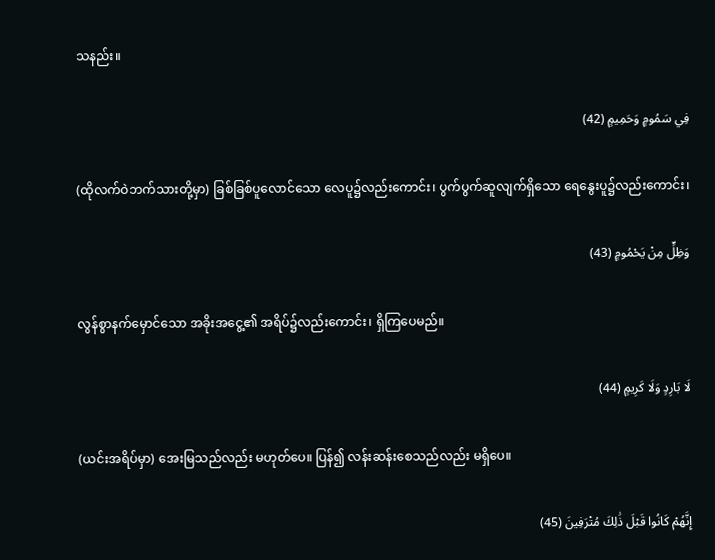သနည်း။

فِي سَمُومٍ وَحَمِيمٍ (42)

(ထိုလက်ဝဲဘက်သားတို့မှာ) ခြစ်ခြစ်ပူလောင်သော လေပူ၌လည်းကောင်း၊ ပွက်ပွက်ဆူလျက်ရှိသော ရေနွေးပူ၌လည်းကောင်း၊

وَظِلٍّ مِنْ يَحْمُومٍ (43)

လွန်စွာနက်မှောင်သော အခိုးအငွေ့၏ အရိပ်၌လည်းကောင်း၊ ရှိကြပေမည်။

لَا بَارِدٍ وَلَا كَرِيمٍ (44)

(ယင်းအရိပ်မှာ) အေးမြသည်လည်း မဟုတ်ပေ။ ပြန်၍ လန်းဆန်းစေသည်လည်း မရှိပေ။

إِنَّهُمْ كَانُوا قَبْلَ ذَٰلِكَ مُتْرَفِينَ (45)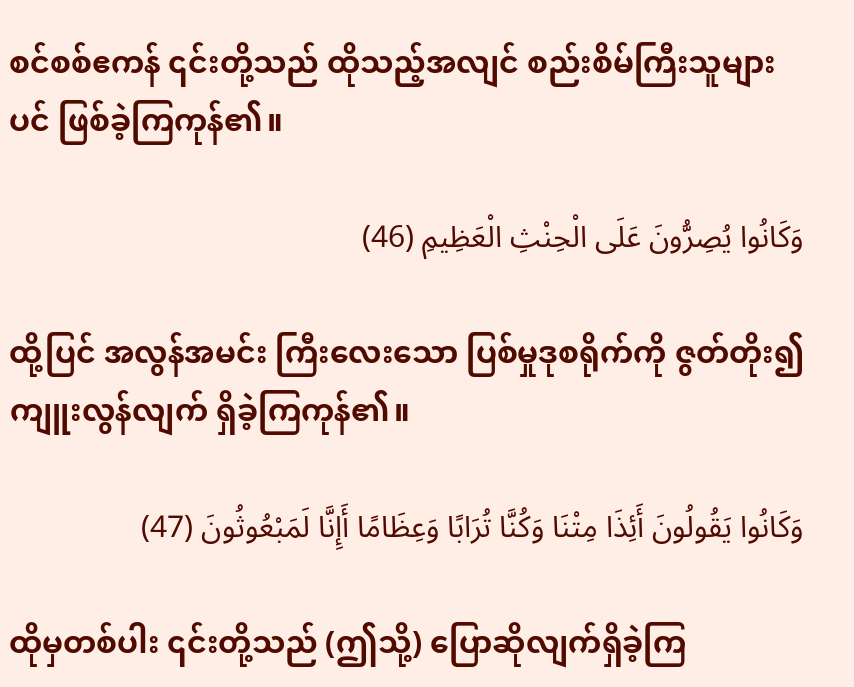စင်စစ်ဧကန် ၎င်းတို့သည် ထိုသည့်အလျင် စည်းစိမ်ကြီးသူများပင် ဖြစ်ခဲ့ကြကုန်၏။

وَكَانُوا يُصِرُّونَ عَلَى الْحِنْثِ الْعَظِيمِ (46)

ထို့ပြင် အလွန်အမင်း ကြီးလေးသော ပြစ်မှုဒုစရိုက်ကို ဇွတ်တိုး၍ ကျူးလွန်လျက် ရှိခဲ့ကြကုန်၏။

وَكَانُوا يَقُولُونَ أَئِذَا مِتْنَا وَكُنَّا تُرَابًا وَعِظَامًا أَإِنَّا لَمَبْعُوثُونَ (47)

ထိုမှတစ်ပါး ၎င်းတို့သည် (ဤသို့) ပြောဆိုလျက်ရှိခဲ့ကြ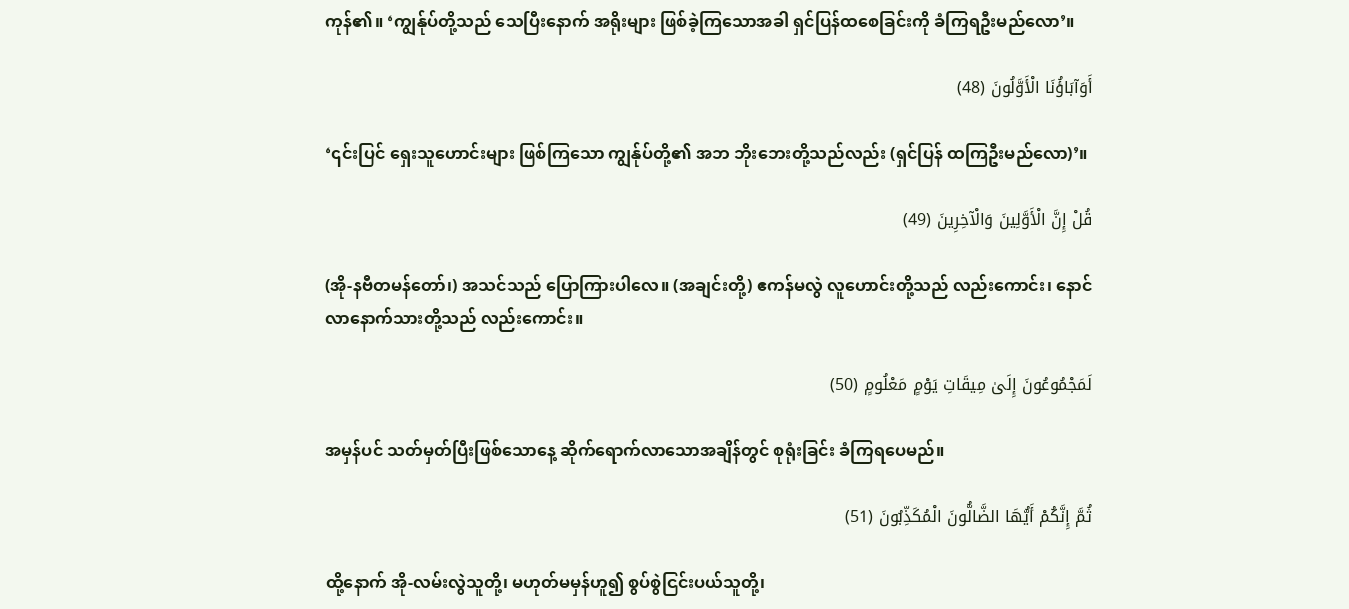ကုန်၏။ ‘ကျွန်ုပ်တို့သည် သေပြီးနောက် အရိုးများ ဖြစ်ခဲ့ကြသောအခါ ရှင်ပြန်ထစေခြင်းကို ခံကြရဦးမည်လော’။

أَوَآبَاؤُنَا الْأَوَّلُونَ (48)

‘၎င်းပြင် ရှေးသူဟောင်းများ ဖြစ်ကြသော ကျွန်ုပ်တို့၏ အဘ ဘိုးဘေးတို့သည်လည်း (ရှင်ပြန် ထကြဦးမည်လော)’။

قُلْ إِنَّ الْأَوَّلِينَ وَالْآخِرِينَ (49)

(အို-နဗီတမန်တော်၊) အသင်သည် ပြောကြားပါလေ။ (အချင်းတို့) ဧကန်မလွဲ လူဟောင်းတို့သည် လည်းကောင်း၊ နောင်လာနောက်သားတို့သည် လည်းကောင်း။

لَمَجْمُوعُونَ إِلَىٰ مِيقَاتِ يَوْمٍ مَعْلُومٍ (50)

အမှန်ပင် သတ်မှတ်ပြီးဖြစ်သောနေ့ ဆိုက်ရောက်လာသောအချိန်တွင် စုရုံးခြင်း ခံကြရပေမည်။

ثُمَّ إِنَّكُمْ أَيُّهَا الضَّالُّونَ الْمُكَذِّبُونَ (51)

ထို့နောက် အို-လမ်းလွဲသူတို့၊ မဟုတ်မမှန်ဟူ၍ စွပ်စွဲငြင်းပယ်သူတို့၊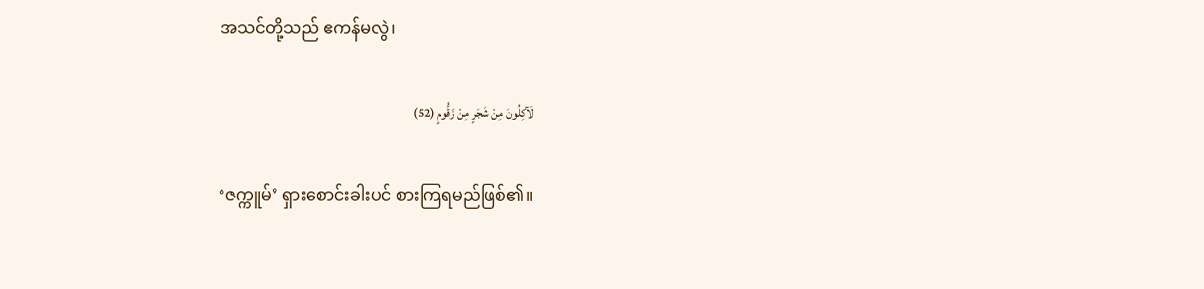အသင်တို့သည် ဧကန်မလွဲ၊

لَآكِلُونَ مِنْ شَجَرٍ مِنْ زَقُّومٍ (52)

‘ဇက္ကူမ်’ ရှားစောင်းခါးပင် စားကြရမည်ဖြစ်၏။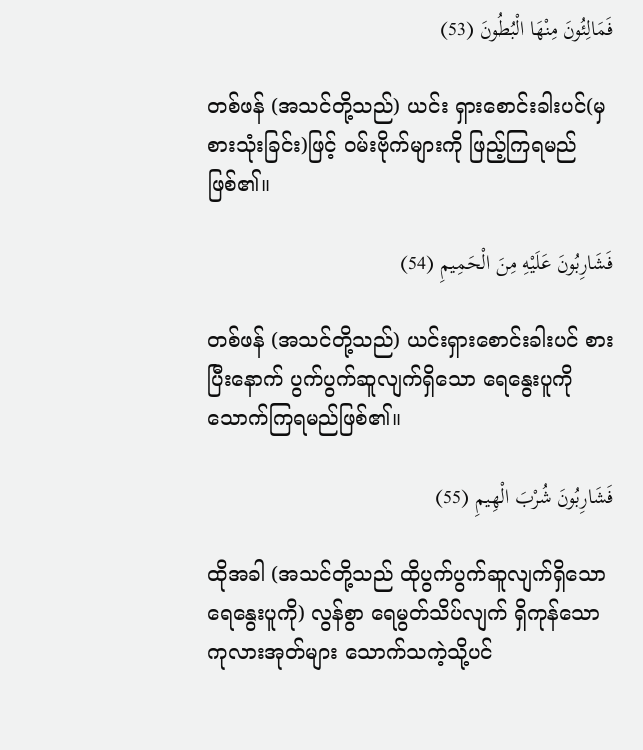فَمَالِئُونَ مِنْهَا الْبُطُونَ (53)

တစ်ဖန် (အသင်တို့သည်) ယင်း ရှားစောင်းခါးပင်(မှ စားသုံးခြင်း)ဖြင့် ဝမ်းဗိုက်များကို ဖြည့်ကြရမည်ဖြစ်၏။

فَشَارِبُونَ عَلَيْهِ مِنَ الْحَمِيمِ (54)

တစ်ဖန် (အသင်တို့သည်) ယင်းရှားစောင်းခါးပင် စားပြီးနောက် ပွက်ပွက်ဆူလျက်ရှိသော ရေနွေးပူကို သောက်ကြရမည်ဖြစ်၏။

فَشَارِبُونَ شُرْبَ الْهِيمِ (55)

ထိုအခါ (အသင်တို့သည် ထိုပွက်ပွက်ဆူလျက်ရှိသော ရေနွေးပူကို) လွန်စွာ ရေမွတ်သိပ်လျက် ရှိကုန်သော ကုလားအုတ်များ သောက်သကဲ့သို့ပင်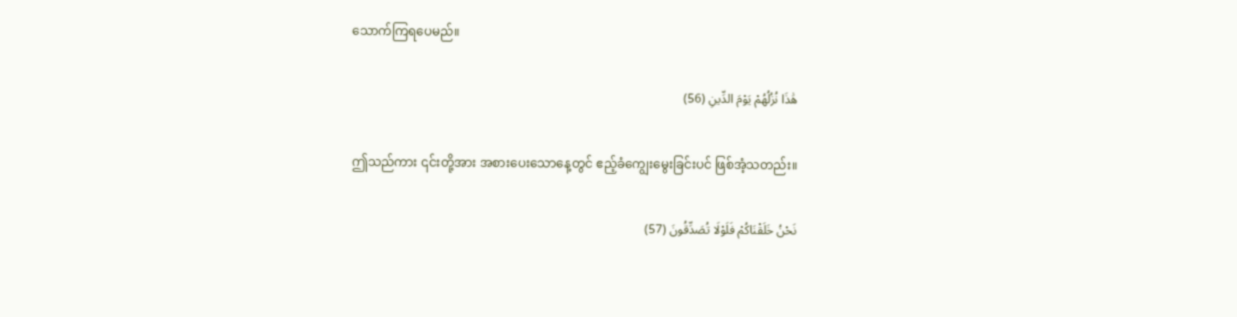သောက်ကြရပေမည်။

هَٰذَا نُزُلُهُمْ يَوْمَ الدِّينِ (56)

ဤသည်ကား ၎င်းတို့အား အစားပေးသောနေ့တွင် ဧည့်ခံကျွေးမွေးခြင်းပင် ဖြစ်အံ့သတည်း။

نَحْنُ خَلَقْنَاكُمْ فَلَوْلَا تُصَدِّقُونَ (57)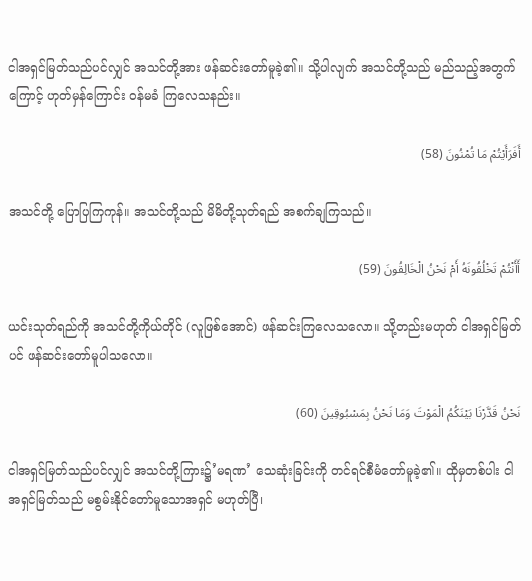ငါအရှင်မြတ်သည်ပင်လျှင် အသင်တို့အား ဖန်ဆင်းတော်မူခဲ့၏။ သို့ပါလျက် အသင်တို့သည် မည်သည့်အတွက်ကြောင့် ဟုတ်မှန်ကြောင်း ဝန်မခံ ကြလေသနည်း။

أَفَرَأَيْتُمْ مَا تُمْنُونَ (58)

အသင်တို့ ပြောပြကြကုန်။ အသင်တို့သည် မိမိတို့သုတ်ရည် အစက်ချကြသည်။

أَأَنْتُمْ تَخْلُقُونَهُ أَمْ نَحْنُ الْخَالِقُونَ (59)

ယင်းသုတ်ရည်ကို အသင်တို့ကိုယ်တိုင် (လူဖြစ်အောင်) ဖန်ဆင်းကြလေသလော။ သို့တည်းမဟုတ် ငါအရှင်မြတ်ပင် ဖန်ဆင်းတော်မူပါသလော။

نَحْنُ قَدَّرْنَا بَيْنَكُمُ الْمَوْتَ وَمَا نَحْنُ بِمَسْبُوقِينَ (60)

ငါအရှင်မြတ်သည်ပင်လျှင် အသင်တို့ကြား၌’မရဏ’ သေဆုံးခြင်းကို တင်ရင်စီမံတော်မူခဲ့၏။ ထိုမှတစ်ပါး ငါအရှင်မြတ်သည် မစွမ်းနိုင်တော်မူသောအရှင် မဟုတ်ပြီ၊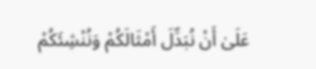عَلَىٰ أَنْ نُبَدِّلَ أَمْثَالَكُمْ وَنُنْشِئَكُمْ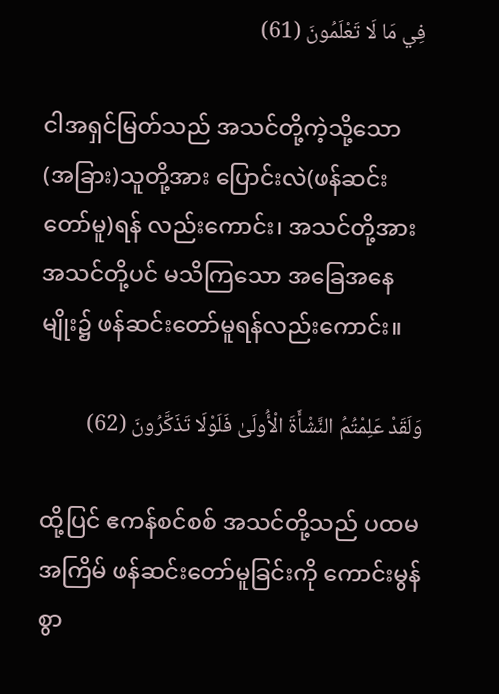فِي مَا لَا تَعْلَمُونَ (61)

ငါအရှင်မြတ်သည် အသင်တို့ကဲ့သို့သော (အခြား)သူတို့အား ပြောင်းလဲ(ဖန်ဆင်းတော်မူ)ရန် လည်းကောင်း၊ အသင်တို့အား အသင်တို့ပင် မသိကြသော အခြေအနေမျိုး၌ ဖန်ဆင်းတော်မူရန်လည်းကောင်း။

وَلَقَدْ عَلِمْتُمُ النَّشْأَةَ الْأُولَىٰ فَلَوْلَا تَذَكَّرُونَ (62)

ထို့ပြင် ဧကန်စင်စစ် အသင်တို့သည် ပထမအကြိမ် ဖန်ဆင်းတော်မူခြင်းကို ကောင်းမွန်စွာ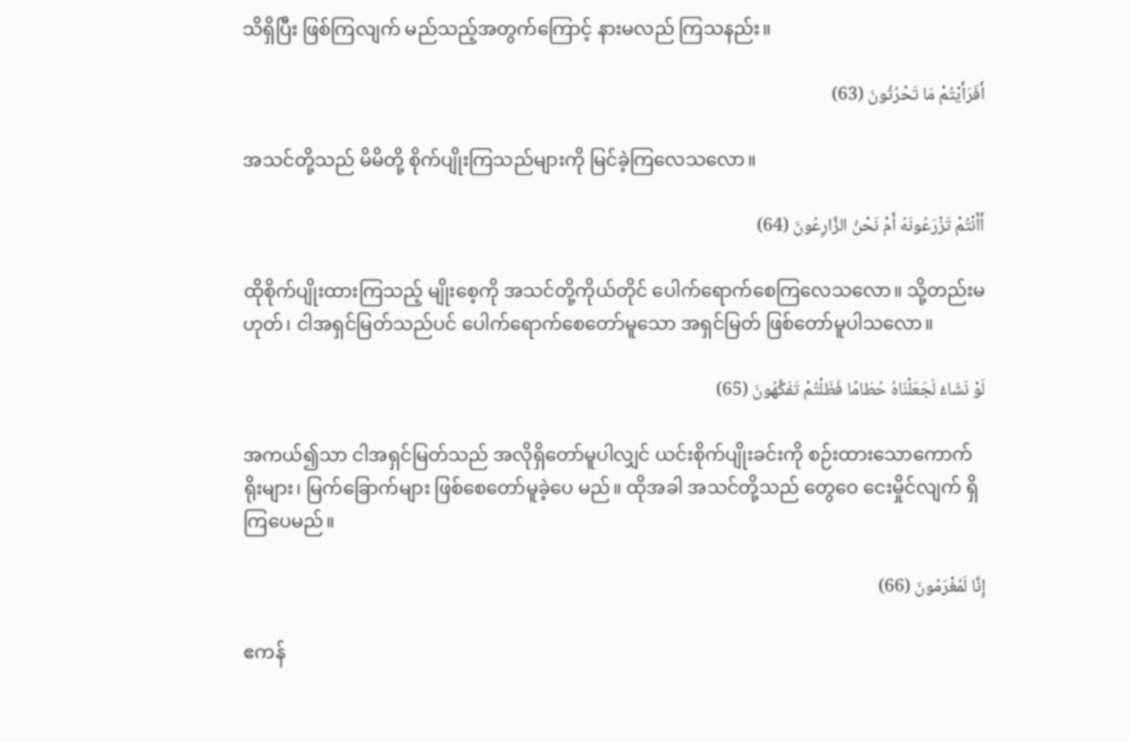သိရှိပြီး ဖြစ်ကြလျက် မည်သည့်အတွက်ကြောင့် နားမလည် ကြသနည်း။

أَفَرَأَيْتُمْ مَا تَحْرُثُونَ (63)

အသင်တို့သည် မိမိတို့ စိုက်ပျိုးကြသည်များကို မြင်ခဲ့ကြလေသလော။

أَأَنْتُمْ تَزْرَعُونَهُ أَمْ نَحْنُ الزَّارِعُونَ (64)

ထိုစိုက်ပျိုးထားကြသည့် မျိုးစေ့ကို အသင်တို့ကိုယ်တိုင် ပေါက်ရောက်စေကြလေသလော။ သို့တည်းမဟုတ်၊ ငါအရှင်မြတ်သည်ပင် ပေါက်ရောက်စေတော်မူသော အရှင်မြတ် ဖြစ်တော်မူပါသလော။

لَوْ نَشَاءُ لَجَعَلْنَاهُ حُطَامًا فَظَلْتُمْ تَفَكَّهُونَ (65)

အကယ်၍သာ ငါအရှင်မြတ်သည် အလိုရှိတော်မူပါလျှင် ယင်းစိုက်ပျိုးခင်းကို စဉ်းထားသောကောက်ရိုးများ၊ မြက်ခြောက်များ ဖြစ်စေတော်မူခဲ့ပေ မည်။ ထိုအခါ အသင်တို့သည် တွေဝေ ငေးမှိုင်လျက် ရှိကြပေမည်။

إِنَّا لَمُغْرَمُونَ (66)

ဧကန်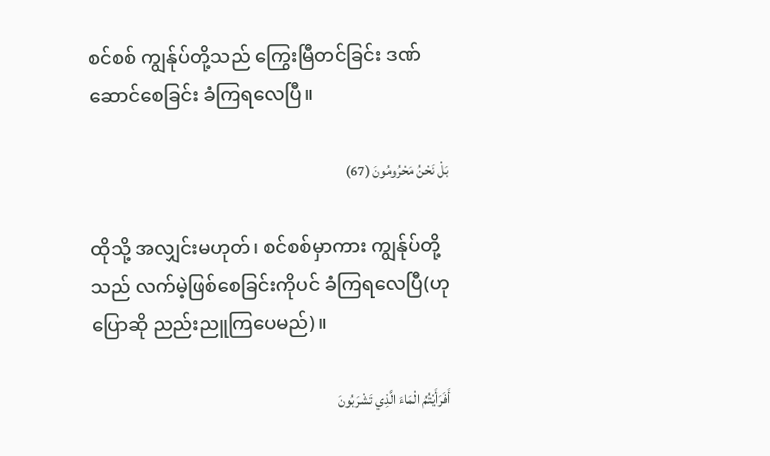စင်စစ် ကျွန်ုပ်တို့သည် ကြွေးမြီတင်ခြင်း ဒဏ်ဆောင်စေခြင်း ခံကြရလေပြီ။

بَلْ نَحْنُ مَحْرُومُونَ (67)

ထိုသို့ အလျှင်းမဟုတ်၊ စင်စစ်မှာကား ကျွန်ုပ်တို့သည် လက်မဲ့ဖြစ်စေခြင်းကိုပင် ခံကြရလေပြီ(ဟု ပြောဆို ညည်းညူကြပေမည်)။

أَفَرَأَيْتُمُ الْمَاءَ الَّذِي تَشْرَبُونَ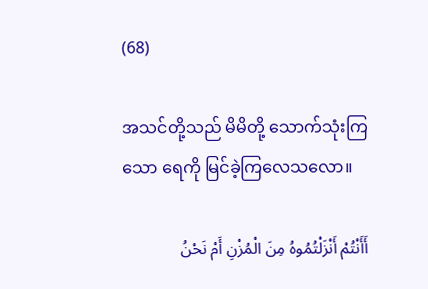(68)

အသင်တို့သည် မိမိတို့ သောက်သုံးကြသော ရေကို မြင်ခဲ့ကြလေသလော။

أَأَنْتُمْ أَنْزَلْتُمُوهُ مِنَ الْمُزْنِ أَمْ نَحْنُ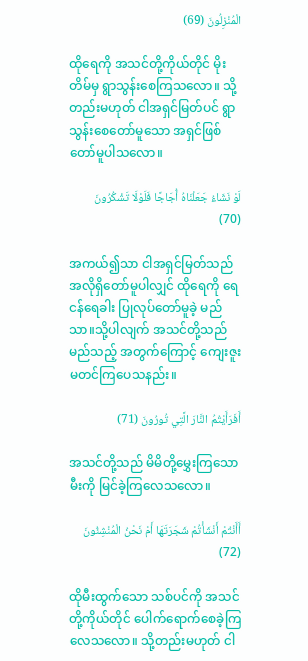الْمُنْزِلُونَ (69)

ထိုရေကို အသင်တို့ကိုယ်တိုင် မိုးတိမ်မှ ရွာသွန်းစေကြသလော။ သို့တည်းမဟုတ် ငါအရှင်မြတ်ပင် ရွာသွန်းစေတော်မူသော အရှင်ဖြစ်တော်မူပါသလော။

لَوْ نَشَاءُ جَعَلْنَاهُ أُجَاجًا فَلَوْلَا تَشْكُرُونَ (70)

အကယ်၍သာ ငါအရှင်မြတ်သည် အလိုရှိတော်မူပါလျှင် ထိုရေကို ရေငန်ရေခါး ပြုလုပ်တော်မူခဲ့ မည်သာ။သို့ပါလျက် အသင်တို့သည် မည်သည့် အတွက်ကြောင့် ကျေးဇူးမတင်ကြပေသနည်း။

أَفَرَأَيْتُمُ النَّارَ الَّتِي تُورُونَ (71)

အသင်တို့သည် မိမိတို့မွှေးကြသော မီးကို မြင်ခဲ့ကြလေသလော။

أَأَنْتُمْ أَنْشَأْتُمْ شَجَرَتَهَا أَمْ نَحْنُ الْمُنْشِئُونَ (72)

ထိုမီးထွက်သော သစ်ပင်ကို အသင်တို့ကိုယ်တိုင် ပေါက်ရောက်စေခဲ့ကြလေသလော။ သို့တည်းမဟုတ် ငါ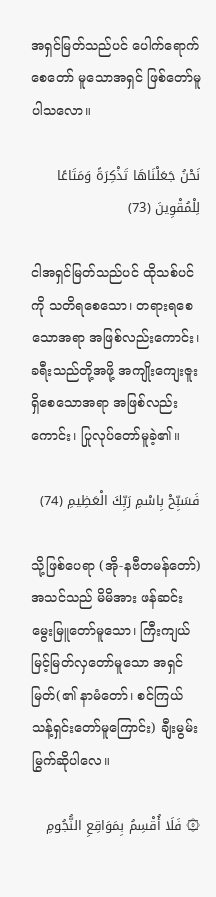အရှင်မြတ်သည်ပင် ပေါက်ရောက်စေတော် မူသောအရှင် ဖြစ်တော်မူပါသလော။

نَحْنُ جَعَلْنَاهَا تَذْكِرَةً وَمَتَاعًا لِلْمُقْوِينَ (73)

ငါအရှင်မြတ်သည်ပင် ထိုသစ်ပင်ကို သတိရစေသော၊ တရားရစေသောအရာ အဖြစ်လည်းကောင်း၊ ခရီးသည်တို့အဖို့ အကျိုးကျေးဇူးရှိစေသောအရာ အဖြစ်လည်းကောင်း၊ ပြုလုပ်တော်မူခဲ့၏။

فَسَبِّحْ بِاسْمِ رَبِّكَ الْعَظِيمِ (74)

သို့ဖြစ်ပေရာ (အို-နဗီတမန်တော်) အသင်သည် မိမိအား ဖန်ဆင်းမွေးမြူတော်မူသော၊ ကြီးကျယ် မြင့်မြတ်လှတော်မူသော အရှင်မြတ်(၏ နာမံတော်၊ စင်ကြယ် သန့်ရှင်းတော်မူကြောင်း) ချီးမွမ်းမြွက်ဆိုပါလေ။

۞ فَلَا أُقْسِمُ بِمَوَاقِعِ النُّجُومِ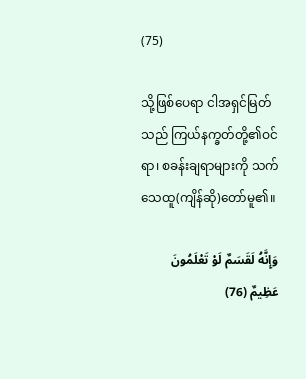(75)

သို့ဖြစ်ပေရာ ငါအရှင်မြတ်သည် ကြယ်နက္ခတ်တို့၏ဝင်ရာ၊ စခန်းချရာများကို သက်သေထူ(ကျိန်ဆို)တော်မူ၏။

وَإِنَّهُ لَقَسَمٌ لَوْ تَعْلَمُونَ عَظِيمٌ (76)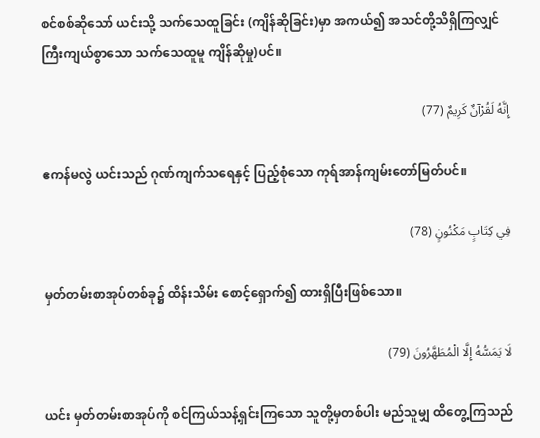စင်စစ်ဆိုသော် ယင်းသို့ သက်သေထူခြင်း (ကျိန်ဆိုခြင်း)မှာ အကယ်၍ အသင်တို့သိရှိကြလျှင် ကြီးကျယ်စွာသော သက်သေထူမူ ကျိန်ဆိုမှု)ပင်။

إِنَّهُ لَقُرْآنٌ كَرِيمٌ (77)

ဧကန်မလွဲ ယင်းသည် ဂုဏ်ကျက်သရေနှင့် ပြည့်စုံသော ကုရ်အာန်ကျမ်းတော်မြတ်ပင်။

فِي كِتَابٍ مَكْنُونٍ (78)

မှတ်တမ်းစာအုပ်တစ်ခု၌ ထိန်းသိမ်း စောင့်ရှောက်၍ ထားရှိပြီးဖြစ်သော။

لَا يَمَسُّهُ إِلَّا الْمُطَهَّرُونَ (79)

ယင်း မှတ်တမ်းစာအုပ်ကို စင်ကြယ်သန့်ရှင်းကြသော သူတို့မှတစ်ပါး မည်သူမျှ ထိတွေ့ကြသည်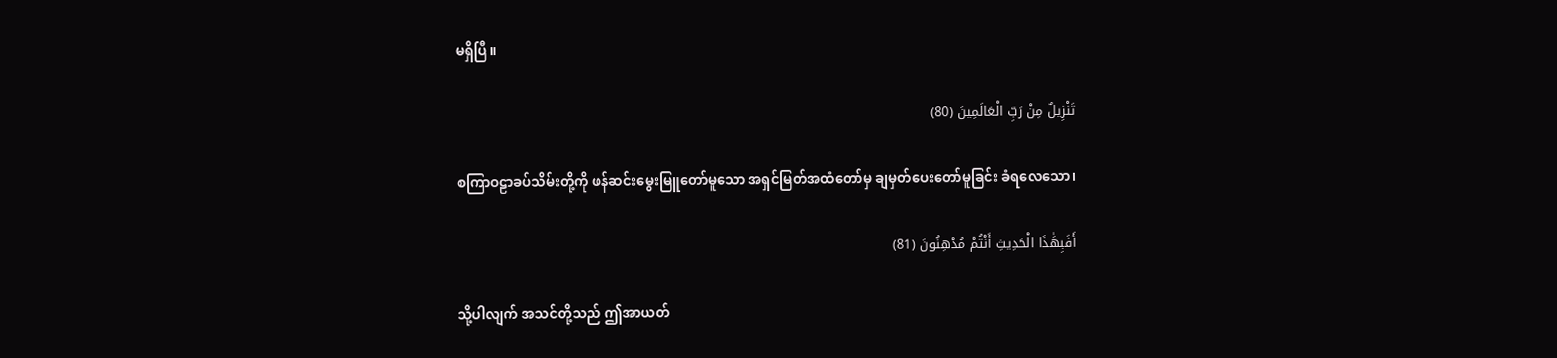မရှိပြီ။

تَنْزِيلٌ مِنْ رَبِّ الْعَالَمِينَ (80)

စကြာဝဠာခပ်သိမ်းတို့ကို ဖန်ဆင်းမွေးမြူတော်မူသော အရှင်မြတ်အထံတော်မှ ချမှတ်ပေးတော်မူခြင်း ခံရလေသော၊

أَفَبِهَٰذَا الْحَدِيثِ أَنْتُمْ مُدْهِنُونَ (81)

သို့ပါလျက် အသင်တို့သည် ဤအာယတ်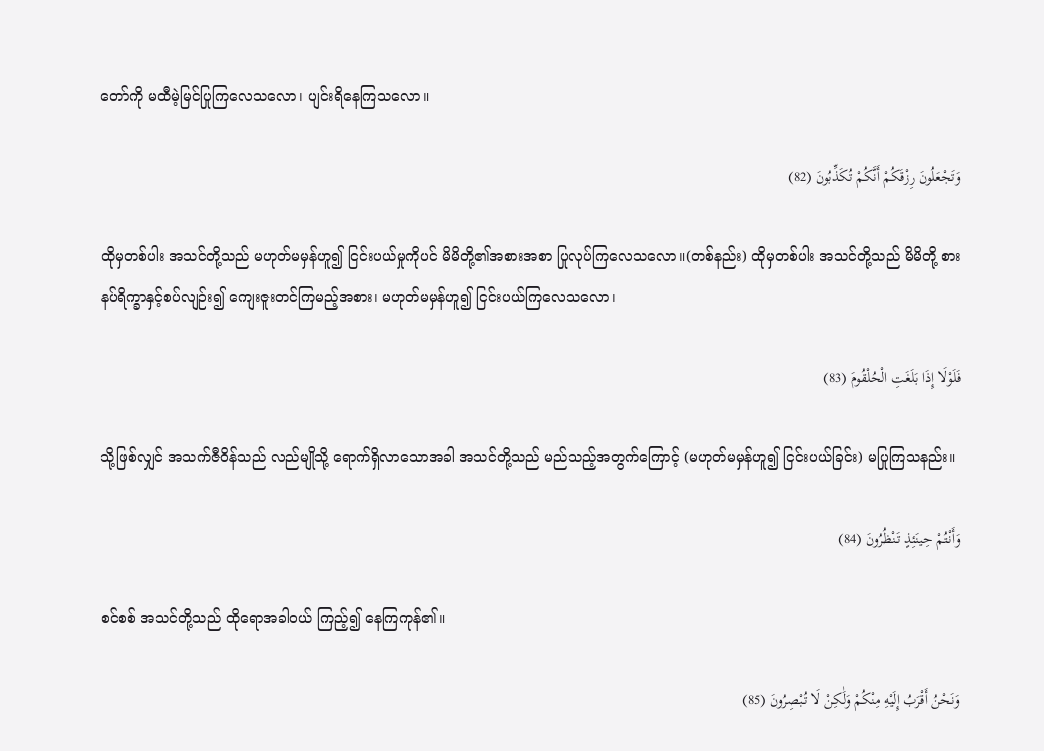တော်ကို မထီမဲ့မြင်ပြုကြလေသလော၊ ပျင်းရိနေကြသလော။

وَتَجْعَلُونَ رِزْقَكُمْ أَنَّكُمْ تُكَذِّبُونَ (82)

ထိုမှတစ်ပါး အသင်တို့သည် မဟုတ်မမှန်ဟူ၍ ငြင်းပယ်မှုကိုပင် မိမိတို့၏အစားအစာ ပြုလုပ်ကြလေသလော။(တစ်နည်း) ထိုမှတစ်ပါး အသင်တို့သည် မိမိတို့ စားနပ်ရိက္ခာနှင့်စပ်လျဉ်း၍ ကျေးဇူးတင်ကြမည့်အစား၊ မဟုတ်မမှန်ဟူ၍ ငြင်းပယ်ကြလေသလော၊

فَلَوْلَا إِذَا بَلَغَتِ الْحُلْقُومَ (83)

သို့ဖြစ်လျှင် အသက်ဇီဝိန်သည် လည်မျိုသို့ ရောက်ရှိလာသောအခါ အသင်တို့သည် မည်သည့်အတွက်ကြောင့် (မဟုတ်မမှန်ဟူ၍ ငြင်းပယ်ခြင်း) မပြုကြသနည်း။

وَأَنْتُمْ حِينَئِذٍ تَنْظُرُونَ (84)

စင်စစ် အသင်တို့သည် ထိုရောအခါဝယ် ကြည့်၍ နေကြကုန်၏။

وَنَحْنُ أَقْرَبُ إِلَيْهِ مِنْكُمْ وَلَٰكِنْ لَا تُبْصِرُونَ (85)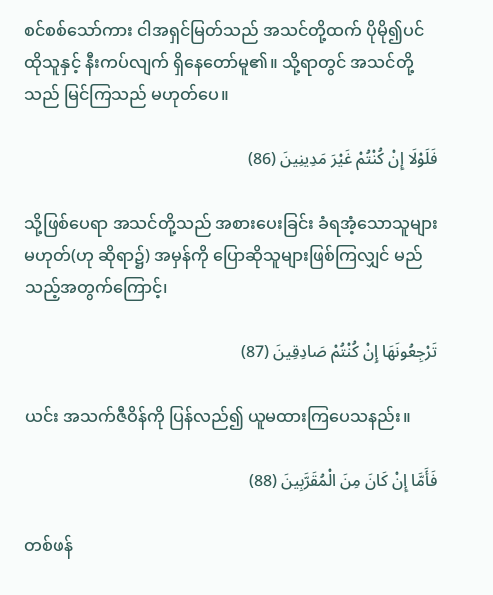စင်စစ်သော်ကား ငါအရှင်မြတ်သည် အသင်တို့ထက် ပိုမို၍ပင် ထိုသူနှင့် နီးကပ်လျက် ရှိနေတော်မူ၏။ သို့ရာတွင် အသင်တို့သည် မြင်ကြသည် မဟုတ်ပေ။

فَلَوْلَا إِنْ كُنْتُمْ غَيْرَ مَدِينِينَ (86)

သို့ဖြစ်ပေရာ အသင်တို့သည် အစားပေးခြင်း ခံရအံ့သောသူများ မဟုတ်(ဟု ဆိုရာ၌) အမှန်ကို ပြောဆိုသူများဖြစ်ကြလျှင် မည်သည့်အတွက်ကြောင့်၊

تَرْجِعُونَهَا إِنْ كُنْتُمْ صَادِقِينَ (87)

ယင်း အသက်ဇီဝိန်ကို ပြန်လည်၍ ယူမထားကြပေသနည်း။

فَأَمَّا إِنْ كَانَ مِنَ الْمُقَرَّبِينَ (88)

တစ်ဖန်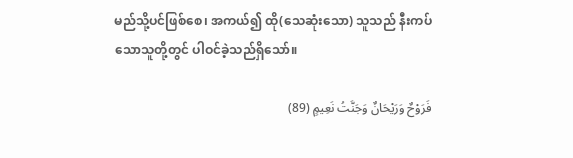မည်သို့ပင်ဖြစ်စေ၊ အကယ်၍ ထို(သေဆုံးသော) သူသည် နီးကပ်သောသူတို့တွင် ပါဝင်ခဲ့သည်ရှိသော်။

فَرَوْحٌ وَرَيْحَانٌ وَجَنَّتُ نَعِيمٍ (89)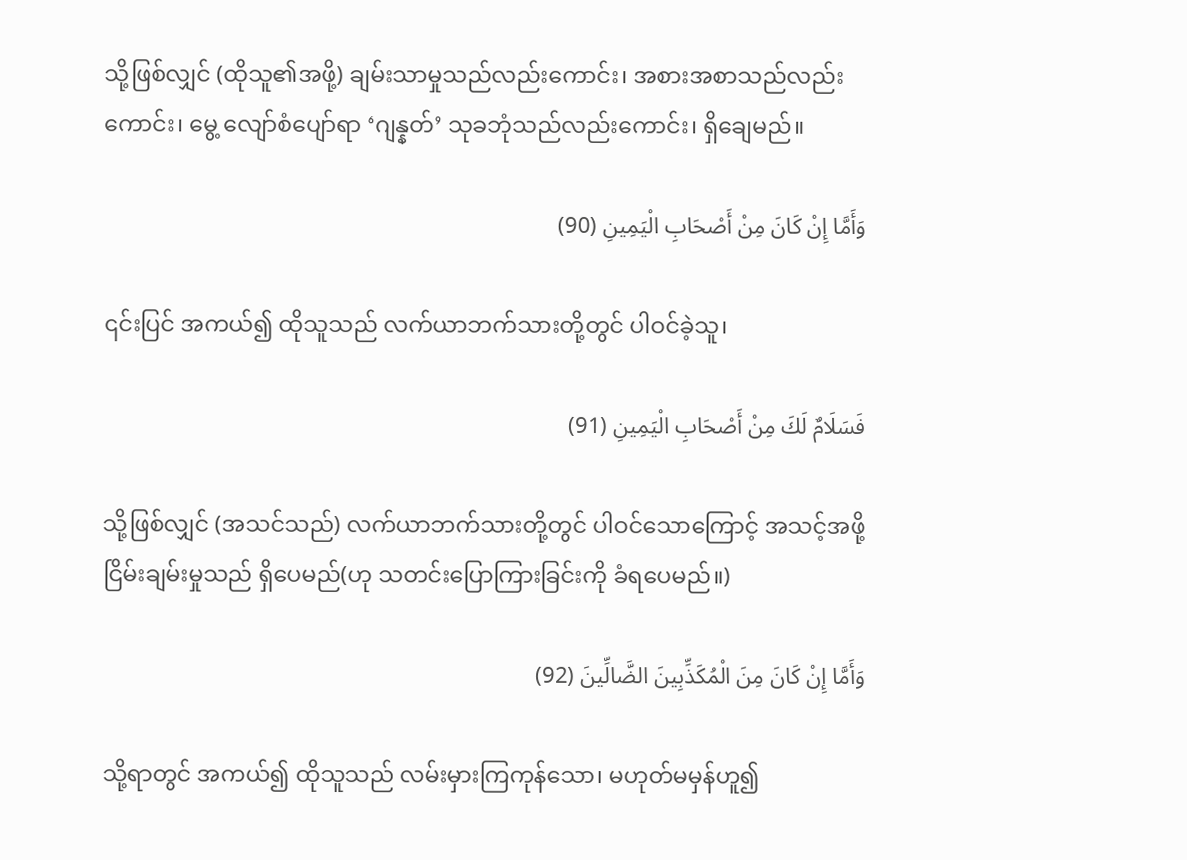သို့ဖြစ်လျှင် (ထိုသူ၏အဖို့) ချမ်းသာမှုသည်လည်းကောင်း၊ အစားအစာသည်လည်းကောင်း၊ မွေ့ လျော်စံပျော်ရာ ‘ဂျန္နတ်’ သုခဘုံသည်လည်းကောင်း၊ ရှိချေမည်။

وَأَمَّا إِنْ كَانَ مِنْ أَصْحَابِ الْيَمِينِ (90)

၎င်းပြင် အကယ်၍ ထိုသူသည် လက်ယာဘက်သားတို့တွင် ပါဝင်ခဲ့သူ၊

فَسَلَامٌ لَكَ مِنْ أَصْحَابِ الْيَمِينِ (91)

သို့ဖြစ်လျှင် (အသင်သည်) လက်ယာဘက်သားတို့တွင် ပါဝင်သောကြောင့် အသင့်အဖို့ ငြိမ်းချမ်းမှုသည် ရှိပေမည်(ဟု သတင်းပြောကြားခြင်းကို ခံရပေမည်။)

وَأَمَّا إِنْ كَانَ مِنَ الْمُكَذِّبِينَ الضَّالِّينَ (92)

သို့ရာတွင် အကယ်၍ ထိုသူသည် လမ်းမှားကြကုန်သော၊ မဟုတ်မမှန်ဟူ၍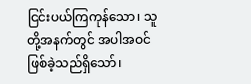ငြင်းပယ်ကြကုန်သော၊ သူတို့အနက်တွင် အပါအဝင် ဖြစ်ခဲ့သည်ရှိသော်၊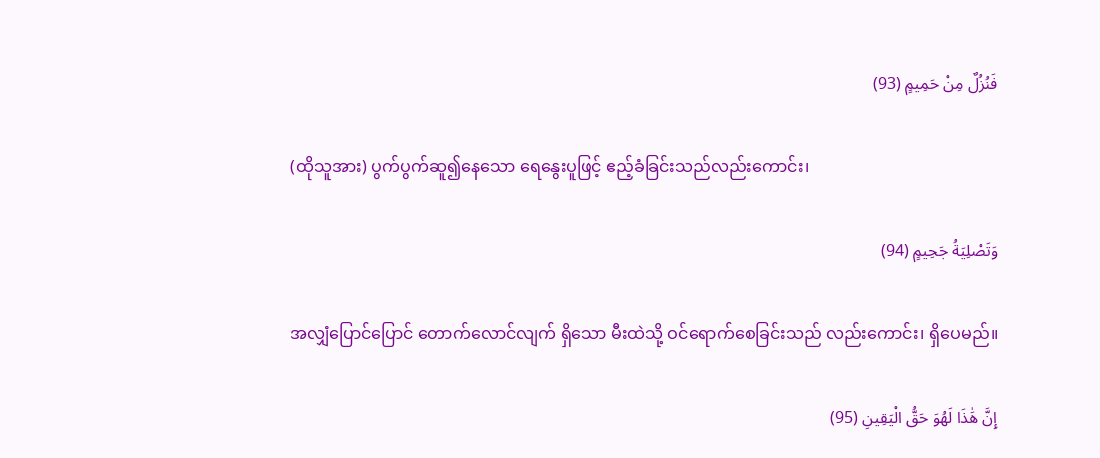فَنُزُلٌ مِنْ حَمِيمٍ (93)

(ထိုသူအား) ပွက်ပွက်ဆူ၍နေသော ရေနွေးပူဖြင့် ဧည့်ခံခြင်းသည်လည်းကောင်း၊

وَتَصْلِيَةُ جَحِيمٍ (94)

အလျှံပြောင်ပြောင် တောက်လောင်လျက် ရှိသော မီးထဲသို့ ဝင်ရောက်စေခြင်းသည် လည်းကောင်း၊ ရှိပေမည်။

إِنَّ هَٰذَا لَهُوَ حَقُّ الْيَقِينِ (95)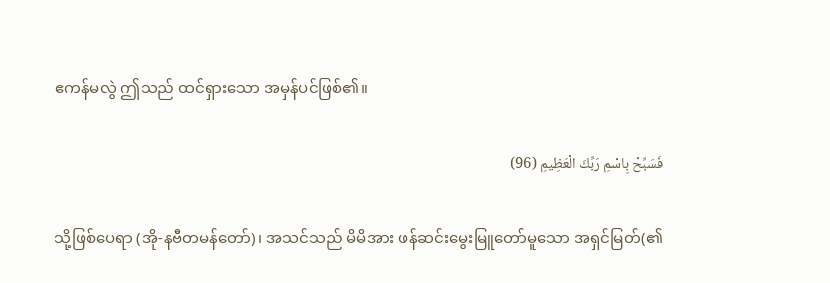ဧကန်မလွဲ ဤသည် ထင်ရှားသော အမှန်ပင်ဖြစ်၏။

فَسَبِّحْ بِاسْمِ رَبِّكَ الْعَظِيمِ (96)

သို့ဖြစ်ပေရာ (အို-နဗီတမန်တော်)၊ အသင်သည် မိမိအား ဖန်ဆင်းမွေးမြူတော်မူသော အရှင်မြတ်(၏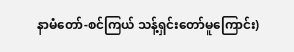နာမံတော်-စင်ကြယ် သန့်ရှင်းတော်မူကြောင်း)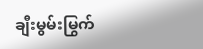ချီးမွမ်းမြွက်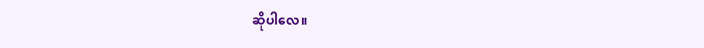ဆိုပါလေ။